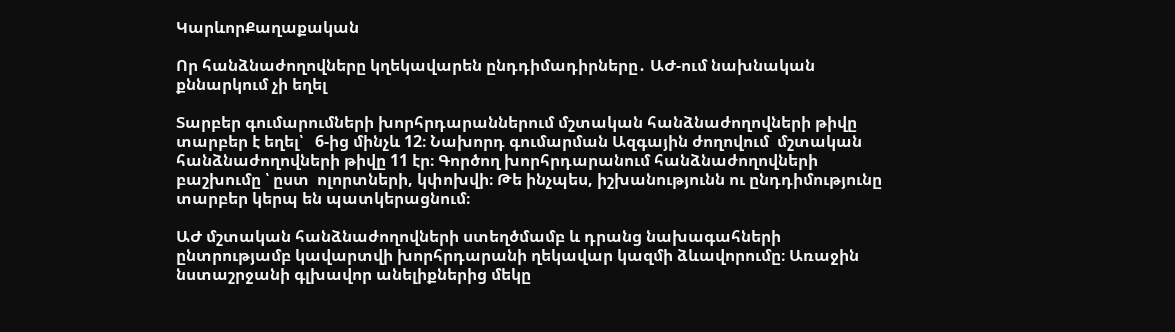ԿարևորՔաղաքական

Որ հանձնաժողովները կղեկավարեն ընդդիմադիրները․ ԱԺ-ում նախնական քննարկում չի եղել

Տարբեր գումարումների խորհրդարաններում մշտական հանձնաժողովների թիվը տարբեր է եղել՝   6-ից մինչև 12։ Նախորդ գումարման Ազգային ժողովում  մշտական հանձնաժողովների թիվը 11 էր։ Գործող խորհրդարանում հանձնաժողովների բաշխումը ՝ ըստ  ոլորտների, կփոխվի։ Թե ինչպես, իշխանությունն ու ընդդիմությունը տարբեր կերպ են պատկերացնում։

ԱԺ մշտական հանձնաժողովների ստեղծմամբ և դրանց նախագահների ընտրությամբ կավարտվի խորհրդարանի ղեկավար կազմի ձևավորումը։ Առաջին նստաշրջանի գլխավոր անելիքներից մեկը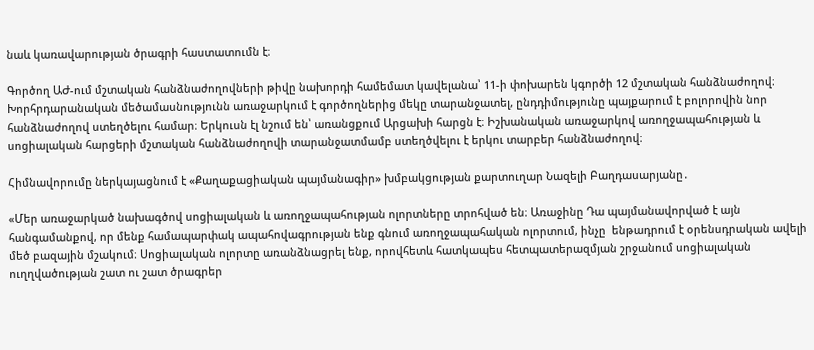նաև կառավարության ծրագրի հաստատումն է։

Գործող ԱԺ-ում մշտական հանձնաժողովների թիվը նախորդի համեմատ կավելանա՝ 11-ի փոխարեն կգործի 12 մշտական հանձնաժողով։ Խորհրդարանական մեծամասնությունն առաջարկում է գործողներից մեկը տարանջատել, ընդդիմությունը պայքարում է բոլորովին նոր հանձնաժողով ստեղծելու համար։ Երկուսն էլ նշում են՝ առանցքում Արցախի հարցն է։ Իշխանական առաջարկով առողջապահության և սոցիալական հարցերի մշտական հանձնաժողովի տարանջատմամբ ստեղծվելու է երկու տարբեր հանձնաժողով։

Հիմնավորումը ներկայացնում է «Քաղաքացիական պայմանագիր» խմբակցության քարտուղար Նազելի Բաղդասարյանը․

«Մեր առաջարկած նախագծով սոցիալական և առողջապահության ոլորտները տրոհված են։ Առաջինը Դա պայմանավորված է այն հանգամանքով, որ մենք համապարփակ ապահովագրության ենք գնում առողջապահական ոլորտում, ինչը  ենթադրում է օրենսդրական ավելի մեծ բազային մշակում։ Սոցիալական ոլորտը առանձնացրել ենք, որովհետև հատկապես հետպատերազմյան շրջանում սոցիալական ուղղվածության շատ ու շատ ծրագրեր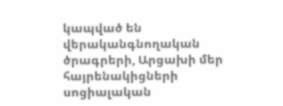կապված են վերականգնողական ծրագրերի, Արցախի մեր հայրենակիցների սոցիալական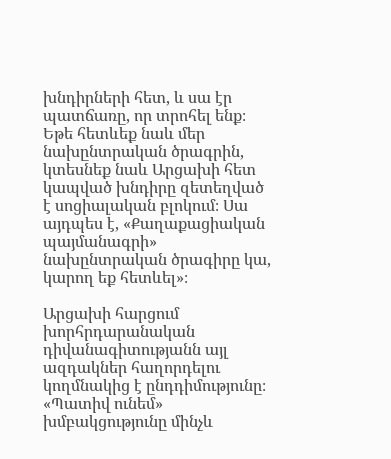խնդիրների հետ, և սա էր պատճառը, որ տրոհել ենք։ Եթե հետևեք նաև մեր նախընտրական ծրագրին,  կտեսնեք նաև Արցախի հետ կապված խնդիրը զետեղված է սոցիալական բլոկում։ Սա այդպես է, «Քաղաքացիական պայմանագրի» նախընտրական ծրագիրը կա, կարող եք հետևել»։

Արցախի հարցում խորհրդարանական դիվանագիտությանն այլ ազդակներ հաղորդելու կողմնակից է ընդդիմությունը։ «Պատիվ ունեմ» խմբակցությունը մինչև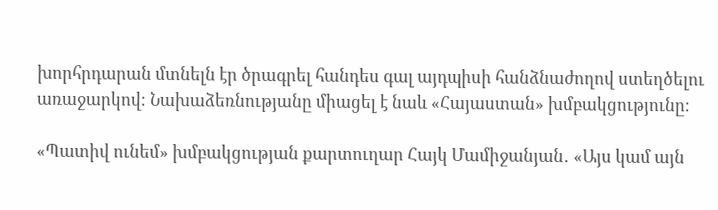խորհրդարան մտնելն էր ծրագրել հանդես գալ այդպիսի հանձնաժողով ստեղծելու առաջարկով։ Նախաձեռնությանը միացել է նաև «Հայաստան» խմբակցությունը։

«Պատիվ ունեմ» խմբակցության քարտուղար Հայկ Մամիջանյան․ «Այս կամ այն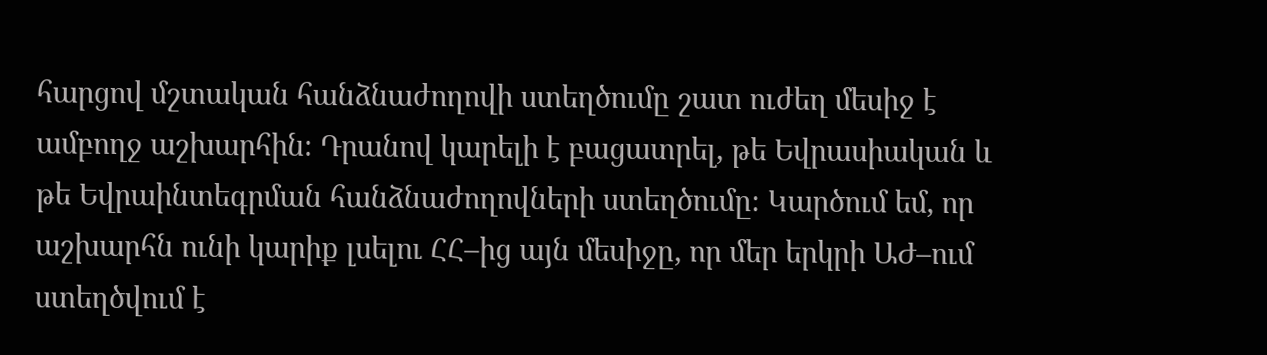հարցով մշտական հանձնաժողովի ստեղծումը շատ ուժեղ մեսիջ է ամբողջ աշխարհին։ Դրանով կարելի է բացատրել, թե Եվրասիական և թե Եվրաինտեգրման հանձնաժողովների ստեղծումը։ Կարծում եմ, որ աշխարհն ունի կարիք լսելու ՀՀ–ից այն մեսիջը, որ մեր երկրի ԱԺ–ում ստեղծվում է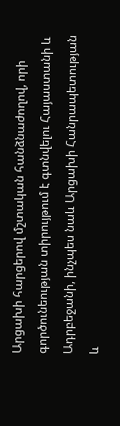Արցախի հարցերով մշտական հանձնաժողով, որի գործունեության տիրույթում է գտնվելու Հայաստանի և Ադրբեջանի, ինչպես նաև Արցախի Հանրապետության և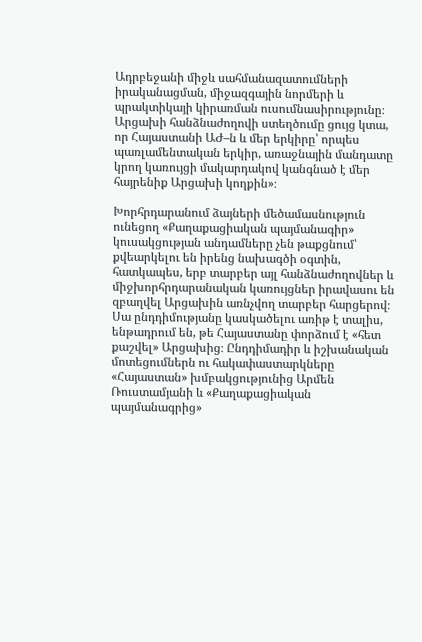Ադրբեջանի միջև սահմանազատումների իրականացման, միջազգային նորմերի և պրակտիկայի կիրառման ուսումնասիրությունը։ Արցախի հանձնաժողովի ստեղծումը ցույց կտա, որ Հայաստանի ԱԺ–ն և մեր երկիրը՝ որպես պառլամենտական երկիր, առաջնային մանդատը կրող կառույցի մակարդակով կանգնած է մեր հայրենիք Արցախի կողքին»։

Խորհրդարանում ձայների մեծամասնություն ունեցող «Քաղաքացիական պայմանագիր» կուսակցության անդամները չեն թաքցնում՝ քվեարկելու են իրենց նախագծի օգտին, հատկապես, երբ տարբեր այլ հանձնաժողովներ և միջխորհրդարանական կառույցներ իրավասու են զբաղվել Արցախին առնչվող տարբեր հարցերով։ Սա ընդդիմությանը կասկածելու առիթ է տալիս, ենթադրում են, թե Հայաստանը փորձում է «հետ քաշվել» Արցախից։ Ընդդիմադիր և իշխանական մոտեցումներն ու հակափաստարկները «Հայաստան» խմբակցությունից Արմեն Ռուստամյանի և «Քաղաքացիական պայմանագրից»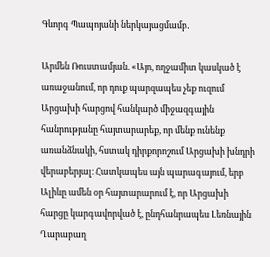Գևորգ Պապոյանի ներկայացմամբ․

Արմեն Ռուստամյան. «Այո, ողջամիտ կասկած է առաջանում, որ դուք պարզապես չեք ուզում Արցախի հարցով հանկարծ միջազգային հանրությանը հայտարարեք, որ մենք ունենք առանձնակի, հստակ դիրքորոշում Արցախի խնդրի վերաբերյալ։ Հատկապես այն պարագայում, երբ Ալիևը ամեն օր հայտարարում է, որ Արցախի հարցը կարգավորված է, ընդհանրապես Լեռնային Ղարաբաղ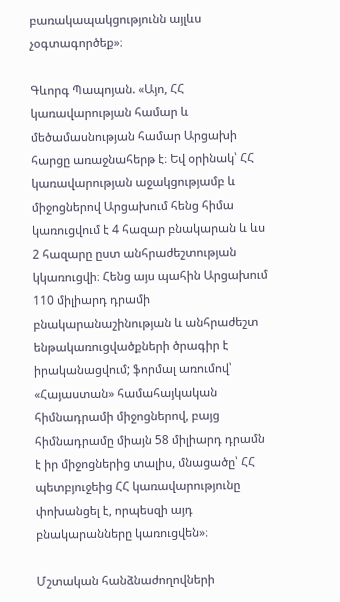բառակապակցությունն այլևս չօգտագործեք»։

Գևորգ Պապոյան. «Այո, ՀՀ կառավարության համար և մեծամասնության համար Արցախի հարցը առաջնահերթ է։ Եվ օրինակ՝ ՀՀ կառավարության աջակցությամբ և միջոցներով Արցախում հենց հիմա կառուցվում է 4 հազար բնակարան և ևս 2 հազարը ըստ անհրաժեշտության կկառուցվի։ Հենց այս պահին Արցախում 110 միլիարդ դրամի բնակարանաշինության և անհրաժեշտ ենթակառուցվածքների ծրագիր է իրականացվում; ֆորմալ առումով՝ «Հայաստան» համահայկական հիմնադրամի միջոցներով, բայց հիմնադրամը միայն 58 միլիարդ դրամն է իր միջոցներից տալիս, մնացածը՝ ՀՀ պետբյուջեից ՀՀ կառավարությունը փոխանցել է, որպեսզի այդ բնակարանները կառուցվեն»։

Մշտական հանձնաժողովների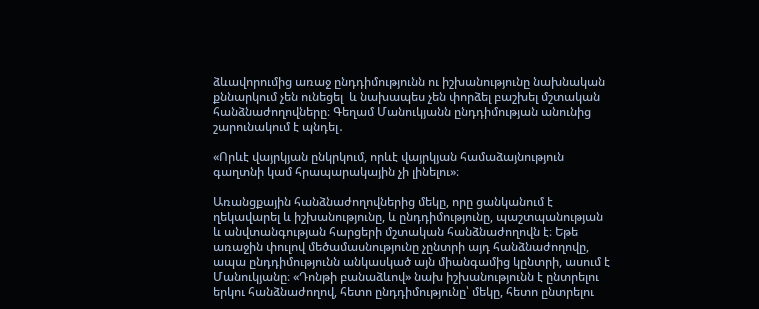ձևավորումից առաջ ընդդիմությունն ու իշխանությունը նախնական քննարկում չեն ունեցել  և նախապես չեն փորձել բաշխել մշտական հանձնաժողովները։ Գեղամ Մանուկյանն ընդդիմության անունից շարունակում է պնդել․

«Որևէ վայրկյան ընկրկում, որևէ վայրկյան համաձայնություն գաղտնի կամ հրապարակային չի լինելու»։

Առանցքային հանձնաժողովներից մեկը, որը ցանկանում է ղեկավարել և իշխանությունը, և ընդդիմությունը, պաշտպանության և անվտանգության հարցերի մշտական հանձնաժողովն է։ Եթե առաջին փուլով մեծամասնությունը չընտրի այդ հանձնաժողովը, ապա ընդդիմությունն անկասկած այն միանգամից կընտրի, ասում է Մանուկյանը։ «Դոնթի բանաձևով» նախ իշխանությունն է ընտրելու  երկու հանձնաժողով, հետո ընդդիմությունը՝ մեկը, հետո ընտրելու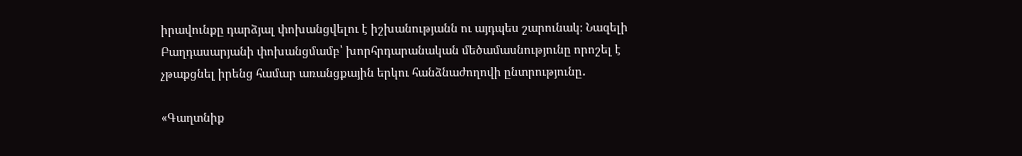իրավունքը դարձյալ փոխանցվելու է իշխանությանն ու այդպես շարունակ։ Նազելի Բաղդասարյանի փոխանցմամբ՝ խորհրդարանական մեծամասնությունը որոշել է չթաքցնել իրենց համար առանցքային երկու հանձնաժողովի ընտրությունը․

«Գաղտնիք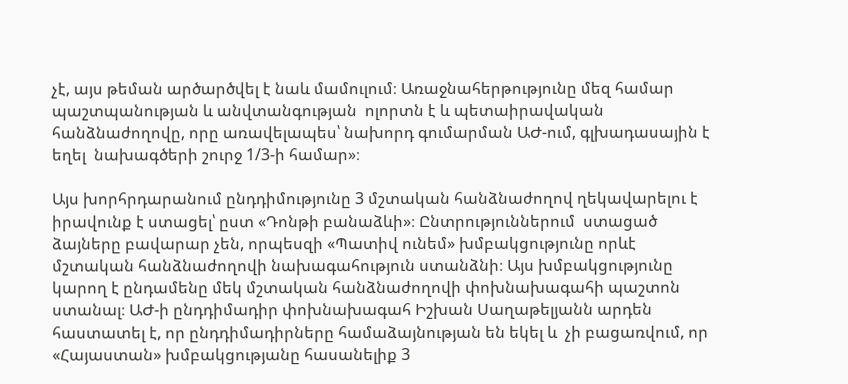չէ, այս թեման արծարծվել է նաև մամուլում։ Առաջնահերթությունը մեզ համար պաշտպանության և անվտանգության  ոլորտն է և պետաիրավական հանձնաժողովը, որը առավելապես՝ նախորդ գումարման ԱԺ-ում, գլխադասային է եղել  նախագծերի շուրջ 1/3-ի համար»։

Այս խորհրդարանում ընդդիմությունը 3 մշտական հանձնաժողով ղեկավարելու է իրավունք է ստացել՝ ըստ «Դոնթի բանաձևի»։ Ընտրություններում  ստացած ձայները բավարար չեն, որպեսզի «Պատիվ ունեմ» խմբակցությունը որևէ մշտական հանձնաժողովի նախագահություն ստանձնի։ Այս խմբակցությունը կարող է ընդամենը մեկ մշտական հանձնաժողովի փոխնախագահի պաշտոն ստանալ։ ԱԺ-ի ընդդիմադիր փոխնախագահ Իշխան Սաղաթելյանն արդեն հաստատել է, որ ընդդիմադիրները համաձայնության են եկել և  չի բացառվում, որ «Հայաստան» խմբակցությանը հասանելիք 3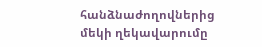հանձնաժողովներից մեկի ղեկավարումը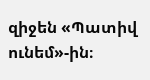զիջեն «Պատիվ ունեմ»-ին։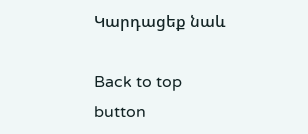Կարդացեք նաև

Back to top button